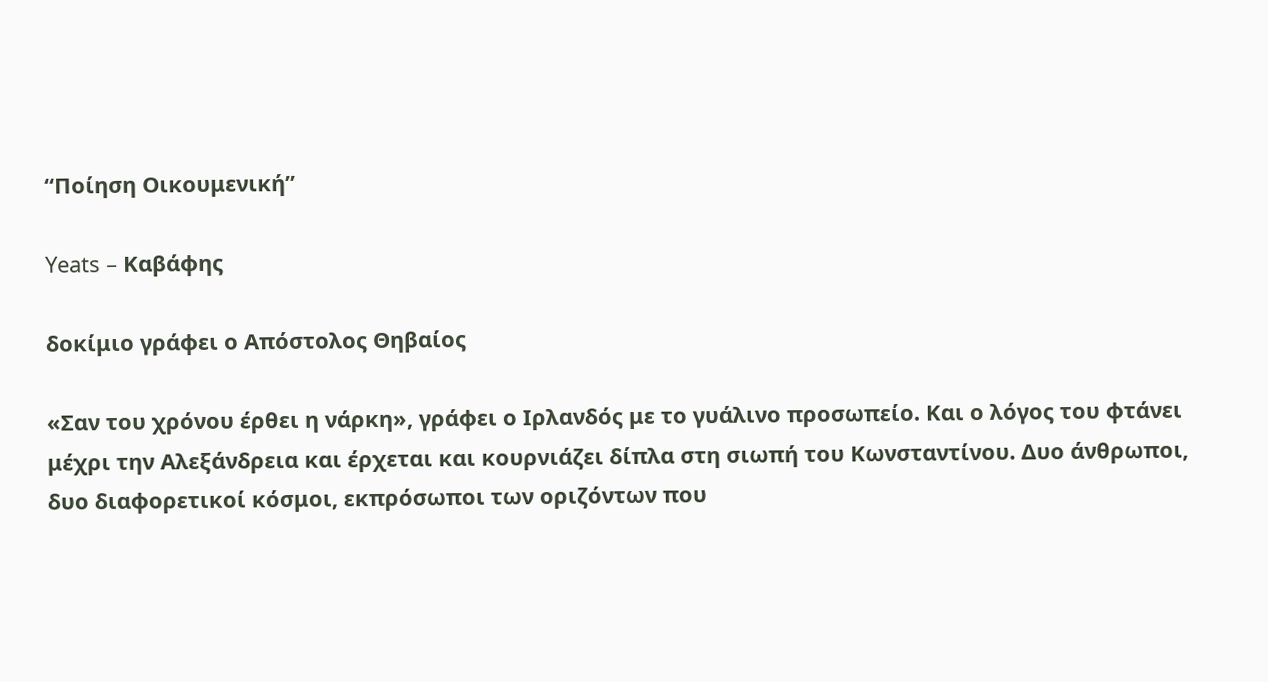“Ποίηση Οικουμενική”

Yeats – Καβάφης

δοκίμιο γράφει ο Απόστολος Θηβαίος

«Σαν του χρόνου έρθει η νάρκη», γράφει ο Ιρλανδός με το γυάλινο προσωπείο. Και ο λόγος του φτάνει μέχρι την Αλεξάνδρεια και έρχεται και κουρνιάζει δίπλα στη σιωπή του Κωνσταντίνου. Δυο άνθρωποι, δυο διαφορετικοί κόσμοι, εκπρόσωποι των οριζόντων που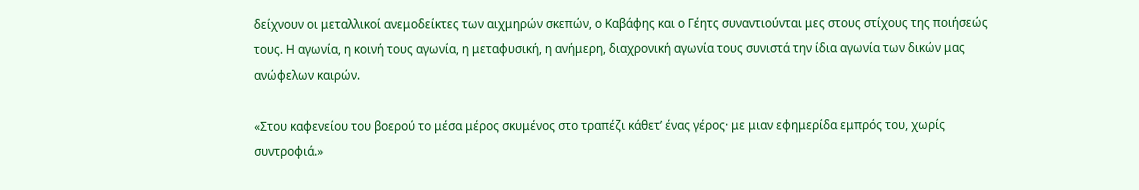δείχνουν οι μεταλλικοί ανεμοδείκτες των αιχμηρών σκεπών, ο Καβάφης και ο Γέητς συναντιούνται μες στους στίχους της ποιήσεώς τους. Η αγωνία, η κοινή τους αγωνία, η μεταφυσική, η ανήμερη, διαχρονική αγωνία τους συνιστά την ίδια αγωνία των δικών μας ανώφελων καιρών.

«Στου καφενείου του βοερού το μέσα μέρος σκυμένος στο τραπέζι κάθετ’ ένας γέρος· με μιαν εφημερίδα εμπρός του, χωρίς συντροφιά.»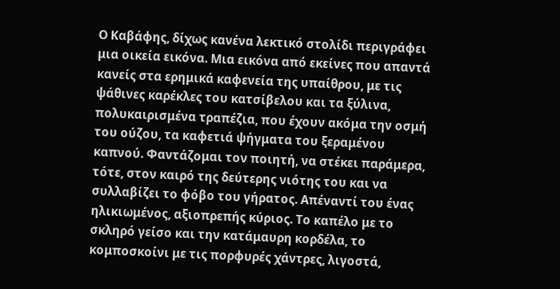Ο Καβάφης, δίχως κανένα λεκτικό στολίδι περιγράφει μια οικεία εικόνα. Μια εικόνα από εκείνες που απαντά κανείς στα ερημικά καφενεία της υπαίθρου, με τις ψάθινες καρέκλες του κατσίβελου και τα ξύλινα, πολυκαιρισμένα τραπέζια, που έχουν ακόμα την οσμή του ούζου, τα καφετιά ψήγματα του ξεραμένου καπνού. Φαντάζομαι τον ποιητή, να στέκει παράμερα, τότε, στον καιρό της δεύτερης νιότης του και να συλλαβίζει το φόβο του γήρατος. Απέναντί του ένας ηλικιωμένος, αξιοπρεπής κύριος. Το καπέλο με το σκληρό γείσο και την κατάμαυρη κορδέλα, το κομποσκοίνι με τις πορφυρές χάντρες, λιγοστά,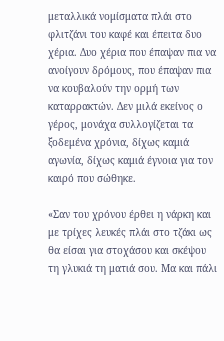μεταλλικά νομίσματα πλάι στο φλιτζάνι του καφέ και έπειτα δυο χέρια. Δυο χέρια που έπαψαν πια να ανοίγουν δρόμους, που έπαψαν πια να κουβαλούν την ορμή των καταρρακτών. Δεν μιλά εκείνος ο γέρος, μονάχα συλλογίζεται τα ξοδεμένα χρόνια, δίχως καμιά αγωνία, δίχως καμιά έγνοια για τον καιρό που σώθηκε.

«Σαν του χρόνου έρθει η νάρκη και με τρίχες λευκές πλάι στο τζάκι ως θα είσαι για στοχάσου και σκέψου τη γλυκιά τη ματιά σου. Μα και πάλι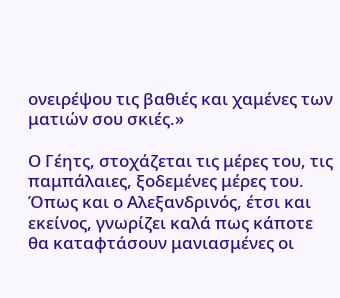ονειρέψου τις βαθιές και χαμένες των ματιών σου σκιές.»

Ο Γέητς, στοχάζεται τις μέρες του, τις παμπάλαιες, ξοδεμένες μέρες του. Όπως και ο Αλεξανδρινός, έτσι και εκείνος, γνωρίζει καλά πως κάποτε θα καταφτάσουν μανιασμένες οι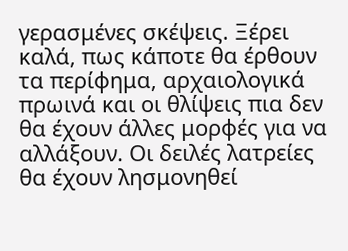γερασμένες σκέψεις. Ξέρει καλά, πως κάποτε θα έρθουν τα περίφημα, αρχαιολογικά πρωινά και οι θλίψεις πια δεν θα έχουν άλλες μορφές για να αλλάξουν. Οι δειλές λατρείες θα έχουν λησμονηθεί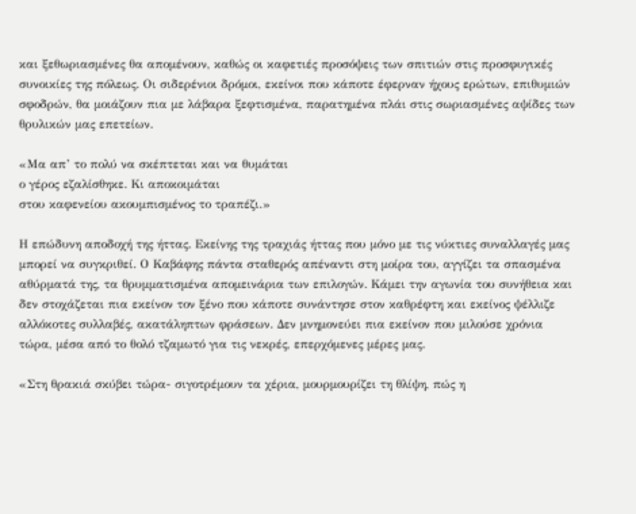και ξεθωριασμένες θα απομένουν, καθώς οι καφετιές προσόψεις των σπιτιών στις προσφυγικές συνοικίες της πόλεως. Οι σιδερένιοι δρόμοι, εκείνοι που κάποτε έφερναν ήχους ερώτων, επιθυμιών σφοδρών, θα μοιάζουν πια με λάβαρα ξεφτισμένα, παρατημένα πλάι στις σωριασμένες αψίδες των θρυλικών μας επετείων.

«Μα απ’ το πολύ να σκέπτεται και να θυμάται
ο γέρος εζαλίσθηκε. Κι αποκοιμάται
στου καφενείου ακουμπισμένος το τραπέζι.»

Η επώδυνη αποδοχή της ήττας. Εκείνης της τραχιάς ήττας που μόνο με τις νύκτιες συναλλαγές μας μπορεί να συγκριθεί. Ο Καβάφης πάντα σταθερός απέναντι στη μοίρα του, αγγίζει τα σπασμένα αθύρματά της, τα θρυμματισμένα απομεινάρια των επιλογών. Κάμει την αγωνία του συνήθεια και δεν στοχάζεται πια εκείνον τον ξένο που κάποτε συνάντησε στον καθρέφτη και εκείνος ψέλλιζε αλλόκοτες συλλαβές, ακατάληπτων φράσεων. Δεν μνημονεύει πια εκείνον που μιλούσε χρόνια τώρα, μέσα από το θολό τζαμωτό για τις νεκρές, επερχόμενες μέρες μας.

«Στη θρακιά σκύβει τώρα- σιγοτρέμουν τα χέρια, μουρμουρίζει τη θλίψη, πώς η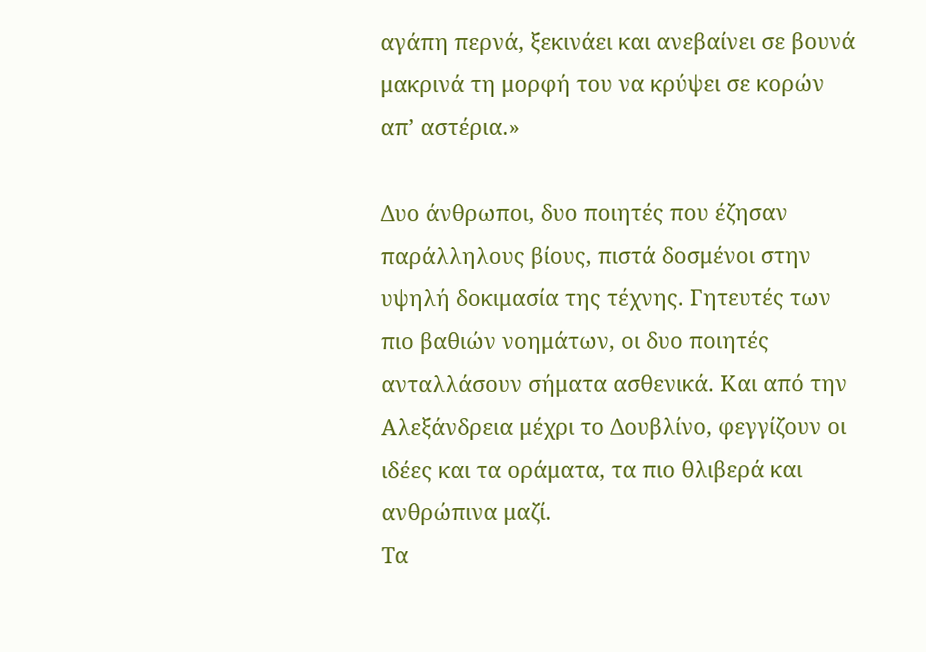αγάπη περνά, ξεκινάει και ανεβαίνει σε βουνά μακρινά τη μορφή του να κρύψει σε κορών απ’ αστέρια.»

Δυο άνθρωποι, δυο ποιητές που έζησαν παράλληλους βίους, πιστά δοσμένοι στην υψηλή δοκιμασία της τέχνης. Γητευτές των πιο βαθιών νοημάτων, οι δυο ποιητές ανταλλάσουν σήματα ασθενικά. Και από την Αλεξάνδρεια μέχρι το Δουβλίνο, φεγγίζουν οι ιδέες και τα οράματα, τα πιο θλιβερά και ανθρώπινα μαζί.
Τα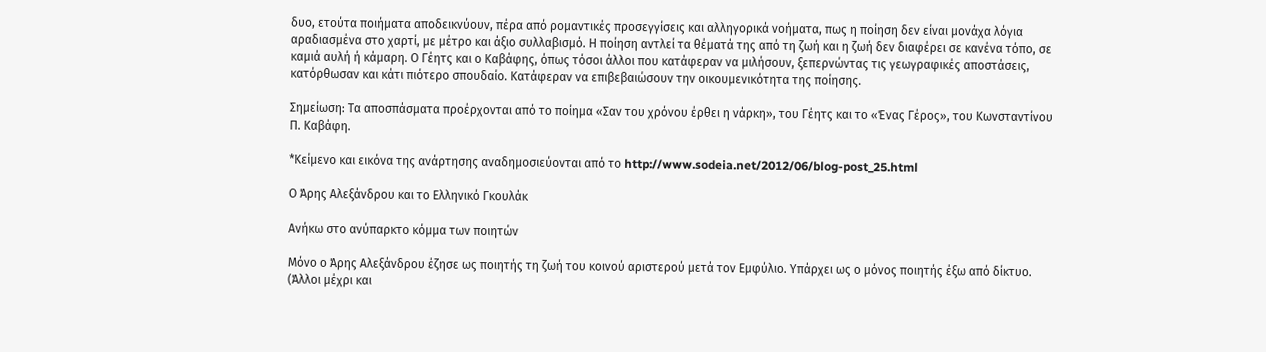δυο, ετούτα ποιήματα αποδεικνύουν, πέρα από ρομαντικές προσεγγίσεις και αλληγορικά νοήματα, πως η ποίηση δεν είναι μονάχα λόγια αραδιασμένα στο χαρτί, με μέτρο και άξιο συλλαβισμό. Η ποίηση αντλεί τα θέματά της από τη ζωή και η ζωή δεν διαφέρει σε κανένα τόπο, σε καμιά αυλή ή κάμαρη. Ο Γέητς και ο Καβάφης, όπως τόσοι άλλοι που κατάφεραν να μιλήσουν, ξεπερνώντας τις γεωγραφικές αποστάσεις, κατόρθωσαν και κάτι πιότερο σπουδαίο. Κατάφεραν να επιβεβαιώσουν την οικουμενικότητα της ποίησης.

Σημείωση: Τα αποσπάσματα προέρχονται από το ποίημα «Σαν του χρόνου έρθει η νάρκη», του Γέητς και το «Ένας Γέρος», του Κωνσταντίνου Π. Καβάφη.

*Κείμενο και εικόνα της ανάρτησης αναδημοσιεύονται από το http://www.sodeia.net/2012/06/blog-post_25.html

Ο Άρης Αλεξάνδρου και το Ελληνικό Γκουλάκ

Ανήκω στο ανύπαρκτο κόμμα των ποιητών

Μόνο ο Άρης Αλεξάνδρου έζησε ως ποιητής τη ζωή του κοινού αριστερού μετά τον Εμφύλιο. Υπάρχει ως ο μόνος ποιητής έξω από δίκτυο. (Άλλοι μέχρι και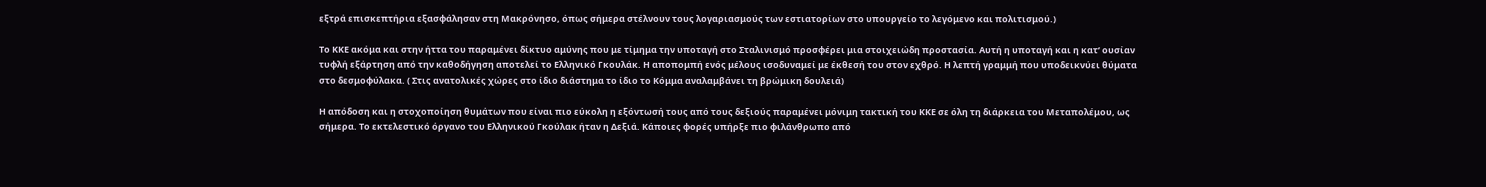εξτρά επισκεπτήρια εξασφάλησαν στη Μακρόνησο, όπως σήμερα στέλνουν τους λογαριασμούς των εστιατορίων στο υπουργείο το λεγόμενο και πολιτισμού.)

Το ΚΚΕ ακόμα και στην ήττα του παραμένει δίκτυο αμύνης που με τίμημα την υποταγή στο Σταλινισμό προσφέρει μια στοιχειώδη προστασία. Αυτή η υποταγή και η κατ’ ουσίαν τυφλή εξάρτηση από την καθοδήγηση αποτελεί το Ελληνικό Γκουλάκ. Η αποπομπή ενός μέλους ισοδυναμεί με έκθεσή του στον εχθρό. Η λεπτή γραμμή που υποδεικνύει θύματα στο δεσμοφύλακα. ( Στις ανατολικές χώρες στο ίδιο διάστημα το ίδιο το Κόμμα αναλαμβάνει τη βρώμικη δουλειά)

Η απόδοση και η στοχοποίηση θυμάτων που είναι πιο εύκολη η εξόντωσή τους από τους δεξιούς παραμένει μόνιμη τακτική του ΚΚΕ σε όλη τη διάρκεια του Μεταπολέμου, ως σήμερα. Το εκτελεστικό όργανο του Ελληνικού Γκούλακ ήταν η Δεξιά. Κάποιες φορές υπήρξε πιο φιλάνθρωπο από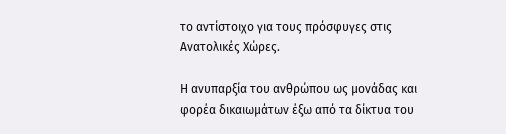το αντίστοιχο για τους πρόσφυγες στις Ανατολικές Χώρες.

Η ανυπαρξία του ανθρώπου ως μονάδας και φορέα δικαιωμάτων έξω από τα δίκτυα του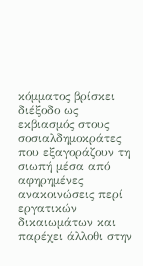κόμματος βρίσκει διέξοδο ως εκβιασμός στους σοσιαλδημοκράτες που εξαγοράζουν τη σιωπή μέσα από αφηρημένες ανακοινώσεις περί εργατικών δικαιωμάτων και παρέχει άλλοθι στην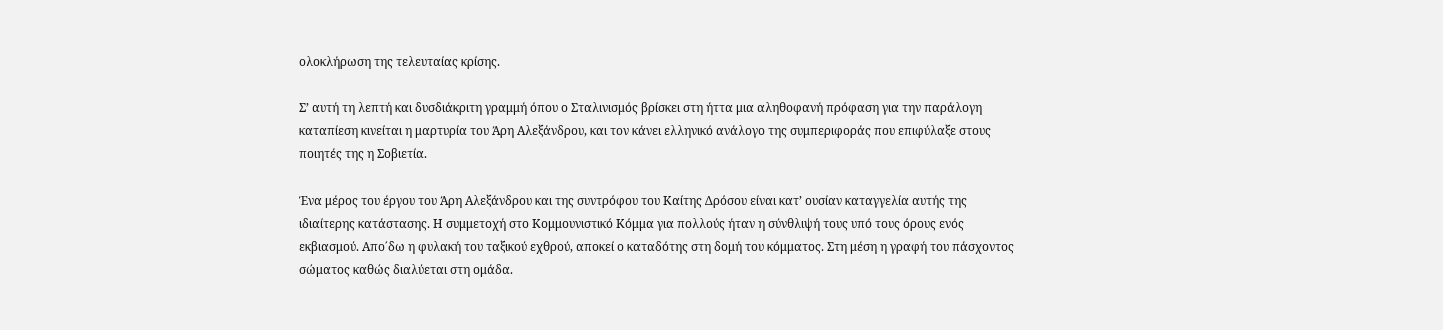ολοκλήρωση της τελευταίας κρίσης.

Σ’ αυτή τη λεπτή και δυσδιάκριτη γραμμή όπου ο Σταλινισμός βρίσκει στη ήττα μια αληθοφανή πρόφαση για την παράλογη καταπίεση κινείται η μαρτυρία του Άρη Αλεξάνδρου, και τον κάνει ελληνικό ανάλογο της συμπεριφοράς που επιφύλαξε στους ποιητές της η Σοβιετία.

Ένα μέρος του έργου του Άρη Αλεξάνδρου και της συντρόφου του Καίτης Δρόσου είναι κατ’ ουσίαν καταγγελία αυτής της ιδιαίτερης κατάστασης. Η συμμετοχή στο Κομμουνιστικό Κόμμα για πολλούς ήταν η σύνθλιψή τους υπό τους όρους ενός εκβιασμού. Απο΄δω η φυλακή του ταξικού εχθρού, αποκεί ο καταδότης στη δομή του κόμματος. Στη μέση η γραφή του πάσχοντος σώματος καθώς διαλύεται στη ομάδα.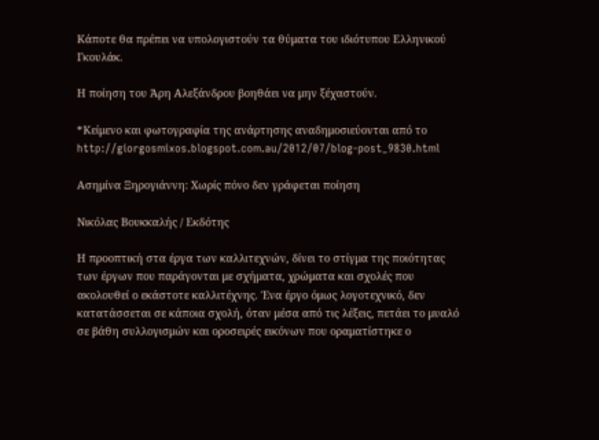Κάποτε θα πρέπει να υπολογιστούν τα θύματα του ιδιότυπου Ελληνικού Γκουλάκ.

Η ποίηση του Άρη Αλεξάνδρου βοηθάει να μην ξέχαστούν.

*Κείμενο και φωτογραφία της ανάρτησης αναδημοσιεύονται από το http://giorgosmixos.blogspot.com.au/2012/07/blog-post_9830.html

Ασημίνα Ξηρογιάννη: Χωρίς πόνο δεν γράφεται ποίηση

Νικόλας Βουκκαλής / Εκδότης

Η προοπτική στα έργα των καλλιτεχνών, δίνει το στίγμα της ποιότητας των έργων που παράγονται με σχήματα, χρώματα και σχολές που ακολουθεί ο εκάστοτε καλλιτέχνης. Ένα έργο όμως λογοτεχνικό, δεν κατατάσσεται σε κάποια σχολή, όταν μέσα από τις λέξεις, πετάει το μυαλό σε βάθη συλλογισμών και οροσειρές εικόνων που οραματίστηκε ο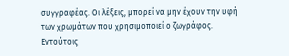συγγραφέας. Οι λέξεις, μπορεί να μην έχουν την υφή των χρωμάτων που χρησιμοποιεί ο ζωγράφος. Εντούτοις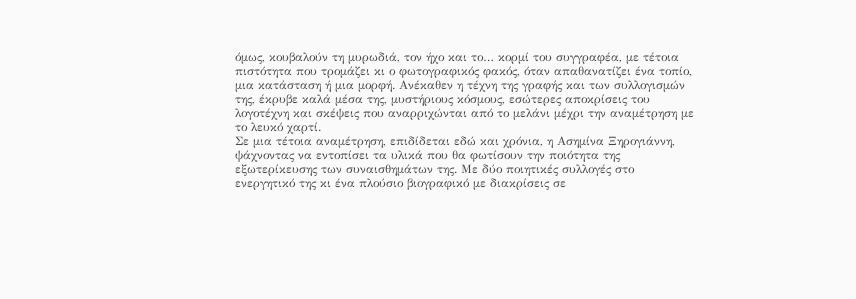όμως, κουβαλούν τη μυρωδιά, τον ήχο και το… κορμί του συγγραφέα, με τέτοια πιστότητα που τρομάζει κι ο φωτογραφικός φακός, όταν απαθανατίζει ένα τοπίο, μια κατάσταση ή μια μορφή. Ανέκαθεν η τέχνη της γραφής και των συλλογισμών της, έκρυβε καλά μέσα της, μυστήριους κόσμους, εσώτερες αποκρίσεις του λογοτέχνη και σκέψεις που αναρριχώνται από το μελάνι μέχρι την αναμέτρηση με το λευκό χαρτί.
Σε μια τέτοια αναμέτρηση, επιδίδεται εδώ και χρόνια, η Ασημίνα Ξηρογιάννη, ψάχνοντας να εντοπίσει τα υλικά που θα φωτίσουν την ποιότητα της εξωτερίκευσης των συναισθημάτων της. Με δύο ποιητικές συλλογές στο ενεργητικό της κι ένα πλούσιο βιογραφικό με διακρίσεις σε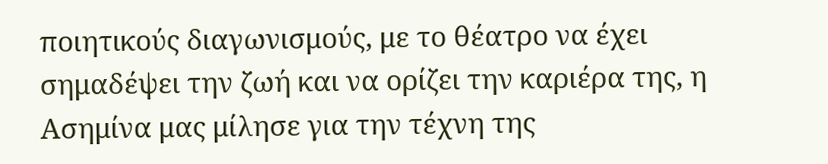ποιητικούς διαγωνισμούς, με το θέατρο να έχει σημαδέψει την ζωή και να ορίζει την καριέρα της, η Ασημίνα μας μίλησε για την τέχνη της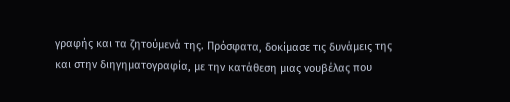γραφής και τα ζητούμενά της. Πρόσφατα, δοκίμασε τις δυνάμεις της και στην διηγηματογραφία, με την κατάθεση μιας νουβέλας που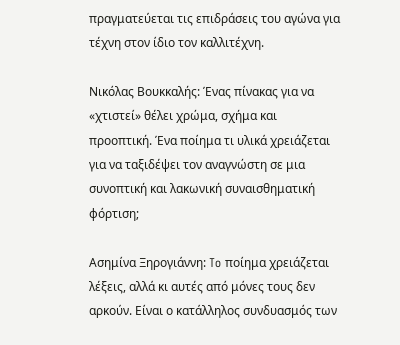πραγματεύεται τις επιδράσεις του αγώνα για τέχνη στον ίδιο τον καλλιτέχνη.

Νικόλας Βουκκαλής: Ένας πίνακας για να «χτιστεί» θέλει χρώμα, σχήμα και προοπτική. Ένα ποίημα τι υλικά χρειάζεται για να ταξιδέψει τον αναγνώστη σε μια συνοπτική και λακωνική συναισθηματική φόρτιση;

Ασημίνα Ξηρογιάννη: To ποίημα χρειάζεται λέξεις, αλλά κι αυτές από μόνες τους δεν αρκούν. Είναι ο κατάλληλος συνδυασμός των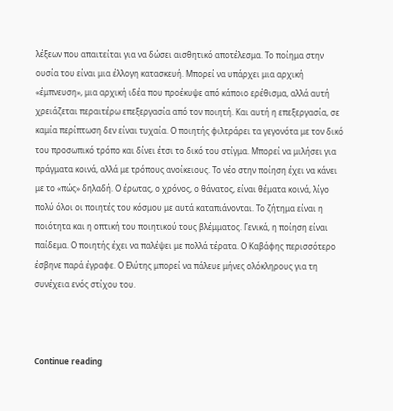λέξεων που απαιτείται για να δώσει αισθητικό αποτέλεσμα. Το ποίημα στην ουσία του είναι μια έλλογη κατασκευή. Μπορεί να υπάρχει μια αρχική «έμπνευση», μια αρχική ιδέα που προέκυψε από κάποιο ερέθισμα, αλλά αυτή χρειάζεται περαιτέρω επεξεργασία από τον ποιητή. Και αυτή η επεξεργασία, σε καμία περίπτωση δεν είναι τυχαία. Ο ποιητής φιλτράρει τα γεγονότα με τον δικό του προσωπικό τρόπο και δίνει έτσι το δικό του στίγμα. Μπορεί να μιλήσει για πράγματα κοινά, αλλά με τρόπους ανοίκειους. Το νέο στην ποίηση έχει να κάνει με το «πώς» δηλαδή. Ο έρωτας, ο χρόνος, ο θάνατος, είναι θέματα κοινά, λίγο πολύ όλοι οι ποιητές του κόσμου με αυτά καταπιάνονται. Το ζήτημα είναι η ποιότητα και η οπτική του ποιητικού τους βλέμματος. Γενικά, η ποίηση είναι παίδεμα. Ο ποιητής έχει να παλέψει με πολλά τέρατα. Ο Καβάφης περισσότερο έσβηνε παρά έγραφε. Ο Ελύτης μπορεί να πάλευε μήνες ολόκληρους για τη συνέχεια ενός στίχου του.



Continue reading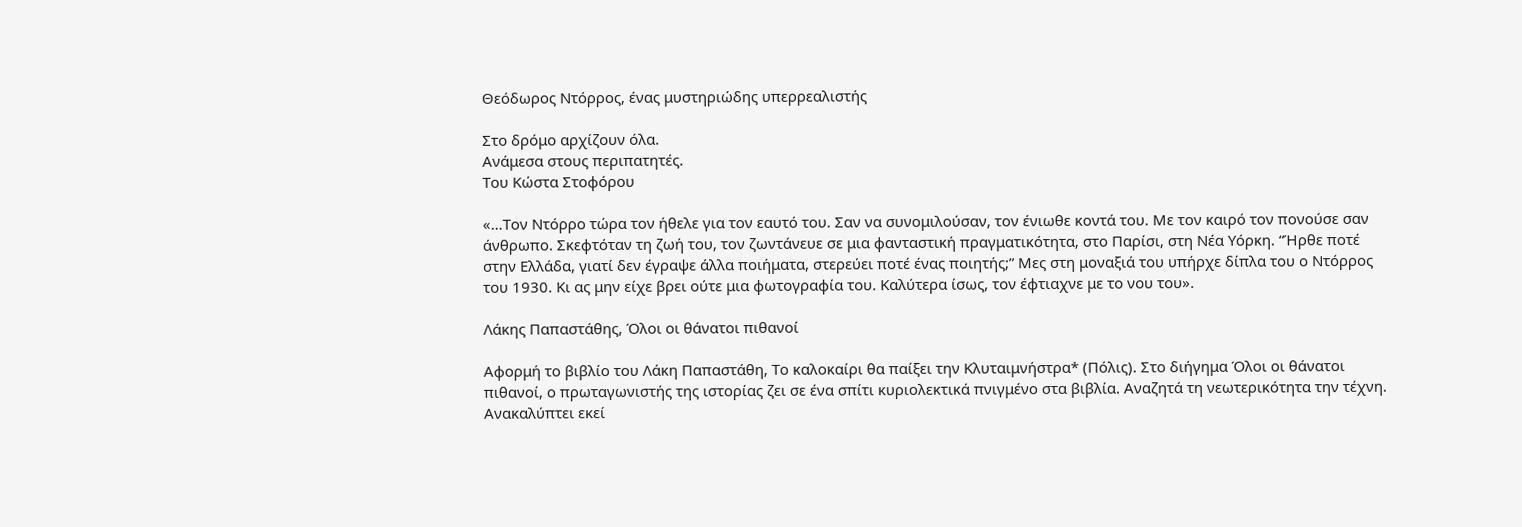Θεόδωρος Ντόρρος, ένας μυστηριώδης υπερρεαλιστής

Στο δρόμο αρχίζουν όλα.
Ανάμεσα στους περιπατητές.
Του Κώστα Στοφόρου

«…Τον Ντόρρο τώρα τον ήθελε για τον εαυτό του. Σαν να συνομιλούσαν, τον ένιωθε κοντά του. Με τον καιρό τον πονούσε σαν άνθρωπο. Σκεφτόταν τη ζωή του, τον ζωντάνευε σε μια φανταστική πραγματικότητα, στο Παρίσι, στη Νέα Υόρκη. “Ήρθε ποτέ στην Ελλάδα, γιατί δεν έγραψε άλλα ποιήματα, στερεύει ποτέ ένας ποιητής;” Μες στη μοναξιά του υπήρχε δίπλα του ο Ντόρρος του 1930. Κι ας μην είχε βρει ούτε μια φωτογραφία του. Καλύτερα ίσως, τον έφτιαχνε με το νου του».

Λάκης Παπαστάθης, Όλοι οι θάνατοι πιθανοί

Αφορμή το βιβλίο του Λάκη Παπαστάθη, Το καλοκαίρι θα παίξει την Κλυταιμνήστρα* (Πόλις). Στο διήγημα Όλοι οι θάνατοι πιθανοί, ο πρωταγωνιστής της ιστορίας ζει σε ένα σπίτι κυριολεκτικά πνιγμένο στα βιβλία. Αναζητά τη νεωτερικότητα την τέχνη. Ανακαλύπτει εκεί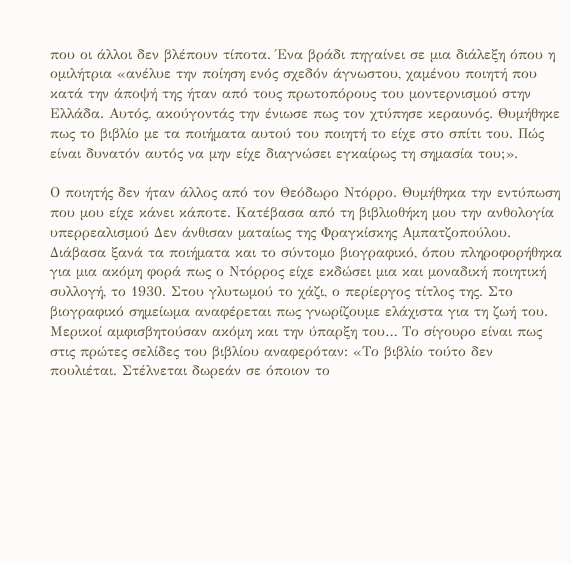που οι άλλοι δεν βλέπουν τίποτα. Ένα βράδι πηγαίνει σε μια διάλεξη όπου η ομιλήτρια «ανέλυε την ποίηση ενός σχεδόν άγνωστου, χαμένου ποιητή που κατά την άποψή της ήταν από τους πρωτοπόρους του μοντερνισμού στην Ελλάδα. Αυτός, ακούγοντάς την ένιωσε πως τον χτύπησε κεραυνός. Θυμήθηκε πως το βιβλίο με τα ποιήματα αυτού του ποιητή το είχε στο σπίτι του. Πώς είναι δυνατόν αυτός να μην είχε διαγνώσει εγκαίρως τη σημασία του;».

Ο ποιητής δεν ήταν άλλος από τον Θεόδωρο Ντόρρο. Θυμήθηκα την εντύπωση που μου είχε κάνει κάποτε. Κατέβασα από τη βιβλιοθήκη μου την ανθολογία υπερρεαλισμού Δεν άνθισαν ματαίως της Φραγκίσκης Αμπατζοπούλου. Διάβασα ξανά τα ποιήματα και το σύντομο βιογραφικό, όπου πληροφορήθηκα για μια ακόμη φορά πως ο Ντόρρος είχε εκδώσει μια και μοναδική ποιητική συλλογή, το 1930. Στου γλυτωμού το χάζι, ο περίεργος τίτλος της. Στο βιογραφικό σημείωμα αναφέρεται πως γνωρίζουμε ελάχιστα για τη ζωή του. Μερικοί αμφισβητούσαν ακόμη και την ύπαρξη του… Το σίγουρο είναι πως στις πρώτες σελίδες του βιβλίου αναφερόταν: «Το βιβλίο τούτο δεν πουλιέται. Στέλνεται δωρεάν σε όποιον το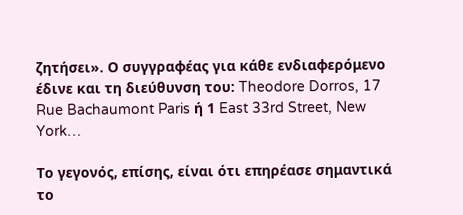ζητήσει». Ο συγγραφέας για κάθε ενδιαφερόμενο έδινε και τη διεύθυνση του: Theodore Dorros, 17 Rue Bachaumont Paris ή 1 East 33rd Street, New York…

Το γεγονός, επίσης, είναι ότι επηρέασε σημαντικά το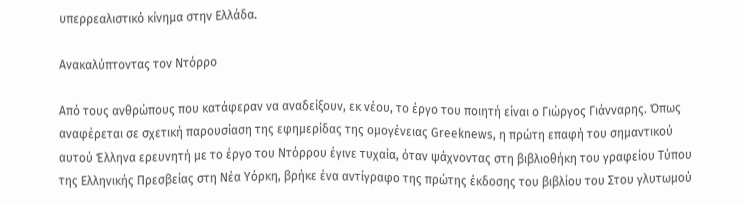υπερρεαλιστικό κίνημα στην Ελλάδα.

Ανακαλύπτοντας τον Ντόρρο

Από τους ανθρώπους που κατάφεραν να αναδείξουν, εκ νέου, το έργο του ποιητή είναι ο Γιώργος Γιάνναρης. Όπως αναφέρεται σε σχετική παρουσίαση της εφημερίδας της ομογένειας Greeknews, η πρώτη επαφή του σημαντικού αυτού Έλληνα ερευνητή με το έργο του Ντόρρου έγινε τυχαία, όταν ψάχνοντας στη βιβλιοθήκη του γραφείου Τύπου της Ελληνικής Πρεσβείας στη Νέα Υόρκη, βρήκε ένα αντίγραφο της πρώτης έκδοσης του βιβλίου του Στου γλυτωμού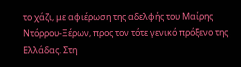το χάζι, με αφιέρωση της αδελφής του Μαίρης Ντόρρου-Ξέρων, προς τον τότε γενικό πρόξενο της Ελλάδας. Στη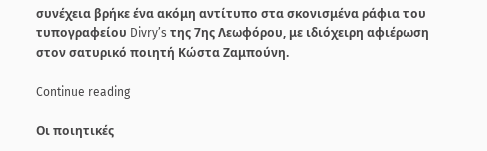συνέχεια βρήκε ένα ακόμη αντίτυπο στα σκονισμένα ράφια του τυπογραφείου Divry’s της 7ης Λεωφόρου, με ιδιόχειρη αφιέρωση στον σατυρικό ποιητή Κώστα Ζαμπούνη.

Continue reading

Οι ποιητικές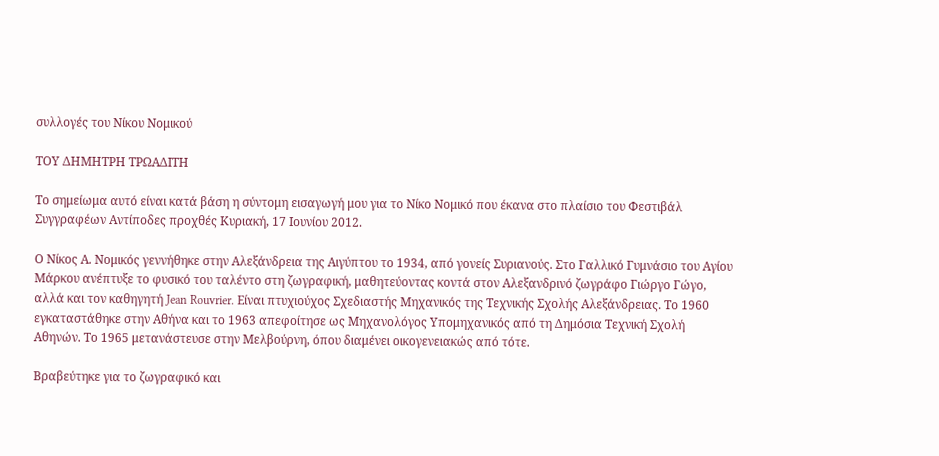συλλογές του Νίκου Νομικού

ΤΟΥ ΔΗΜΗΤΡΗ ΤΡΩΑΔΙΤΗ

Το σημείωμα αυτό είναι κατά βάση η σύντομη εισαγωγή μου για το Νίκο Νομικό που έκανα στο πλαίσιο του Φεστιβάλ Συγγραφέων Αντίποδες προχθές Κυριακή, 17 Ιουνίου 2012.

Ο Νίκος Α. Νομικός γεννήθηκε στην Αλεξάνδρεια της Αιγύπτου το 1934, από γονείς Συριανούς. Στο Γαλλικό Γυμνάσιο του Αγίου Μάρκου ανέπτυξε το φυσικό του ταλέντο στη ζωγραφική, μαθητεύοντας κοντά στον Αλεξανδρινό ζωγράφο Γιώργο Γώγο, αλλά και τον καθηγητή Jean Rouvrier. Είναι πτυχιούχος Σχεδιαστής Μηχανικός της Τεχνικής Σχολής Αλεξάνδρειας. Το 1960 εγκαταστάθηκε στην Αθήνα και το 1963 απεφοίτησε ως Μηχανολόγος Υπομηχανικός από τη Δημόσια Τεχνική Σχολή Αθηνών. Το 1965 μετανάστευσε στην Μελβούρνη, όπου διαμένει οικογενειακώς από τότε.

Βραβεύτηκε για το ζωγραφικό και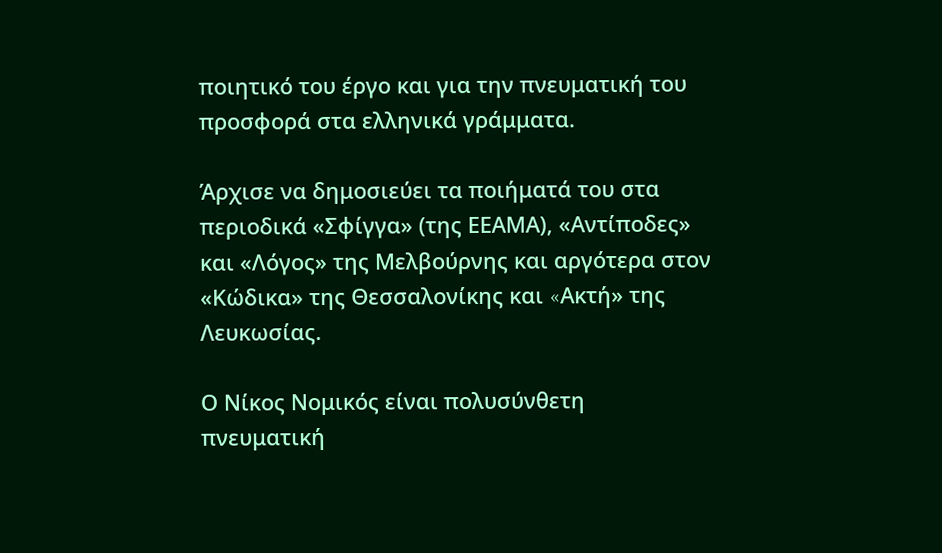ποιητικό του έργο και για την πνευματική του προσφορά στα ελληνικά γράμματα.

Άρχισε να δημοσιεύει τα ποιήματά του στα περιοδικά «Σφίγγα» (της ΕΕΑΜΑ), «Αντίποδες» και «Λόγος» της Μελβούρνης και αργότερα στον «Κώδικα» της Θεσσαλονίκης και «Aκτή» της Λευκωσίας.

Ο Νίκος Νομικός είναι πολυσύνθετη πνευματική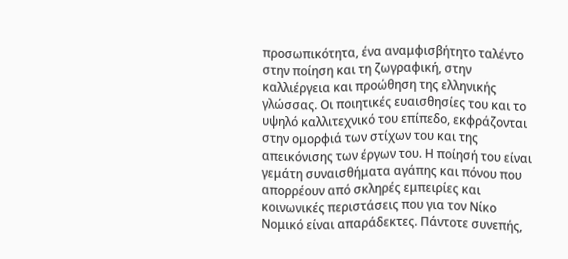προσωπικότητα, ένα αναμφισβήτητο ταλέντο στην ποίηση και τη ζωγραφική, στην καλλιέργεια και προώθηση της ελληνικής γλώσσας. Οι ποιητικές ευαισθησίες του και το υψηλό καλλιτεχνικό του επίπεδο, εκφράζονται στην ομορφιά των στίχων του και της απεικόνισης των έργων του. Η ποίησή του είναι γεμάτη συναισθήματα αγάπης και πόνου που απορρέουν από σκληρές εμπειρίες και κοινωνικές περιστάσεις που για τον Νίκο Νομικό είναι απαράδεκτες. Πάντοτε συνεπής,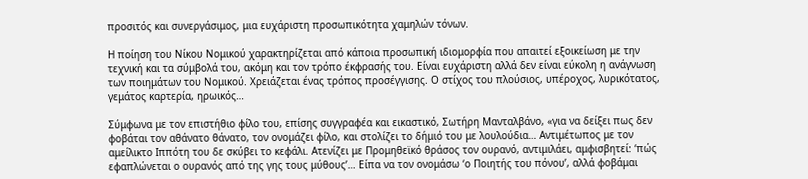προσιτός και συνεργάσιμος, μια ευχάριστη προσωπικότητα χαμηλών τόνων.

Η ποίηση του Νίκου Νομικού χαρακτηρίζεται από κάποια προσωπική ιδιομορφία που απαιτεί εξοικείωση με την τεχνική και τα σύμβολά του, ακόμη και τον τρόπο έκφρασής του. Είναι ευχάριστη αλλά δεν είναι εύκολη η ανάγνωση των ποιημάτων του Νομικού. Χρειάζεται ένας τρόπος προσέγγισης. Ο στίχος του πλούσιος, υπέροχος, λυρικότατος, γεμάτος καρτερία, ηρωικός…

Σύμφωνα με τον επιστήθιο φίλο του, επίσης συγγραφέα και εικαστικό, Σωτήρη Μανταλβάνο, «για να δείξει πως δεν φοβάται τον αθάνατο θάνατο, τον ονομάζει φίλο, και στολίζει το δήμιό του με λουλούδια… Αντιμέτωπος με τον αμείλικτο Ιππότη του δε σκύβει το κεφάλι. Ατενίζει με Προμηθεϊκό θράσος τον ουρανό, αντιμιλάει, αμφισβητεί: ‘πώς εφαπλώνεται ο ουρανός από της γης τους μύθους’… Είπα να τον ονομάσω ‘ο Ποιητής του πόνου’, αλλά φοβάμαι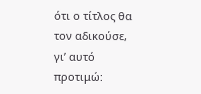ότι ο τίτλος θα τον αδικούσε, γι’ αυτό προτιμώ: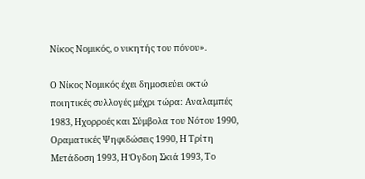Νίκος Νομικός, ο νικητής του πόνου».

Ο Νίκος Νομικός έχει δημοσιεύει οκτώ ποιητικές συλλογές μέχρι τώρα: Αναλαμπές 1983, Ηχορροές και Σύμβολα του Νότου 1990, Οραματικές Ψηφιδώσεις 1990, Η Τρίτη Μετάδοση 1993, Η Όγδοη Σκιά 1993, Το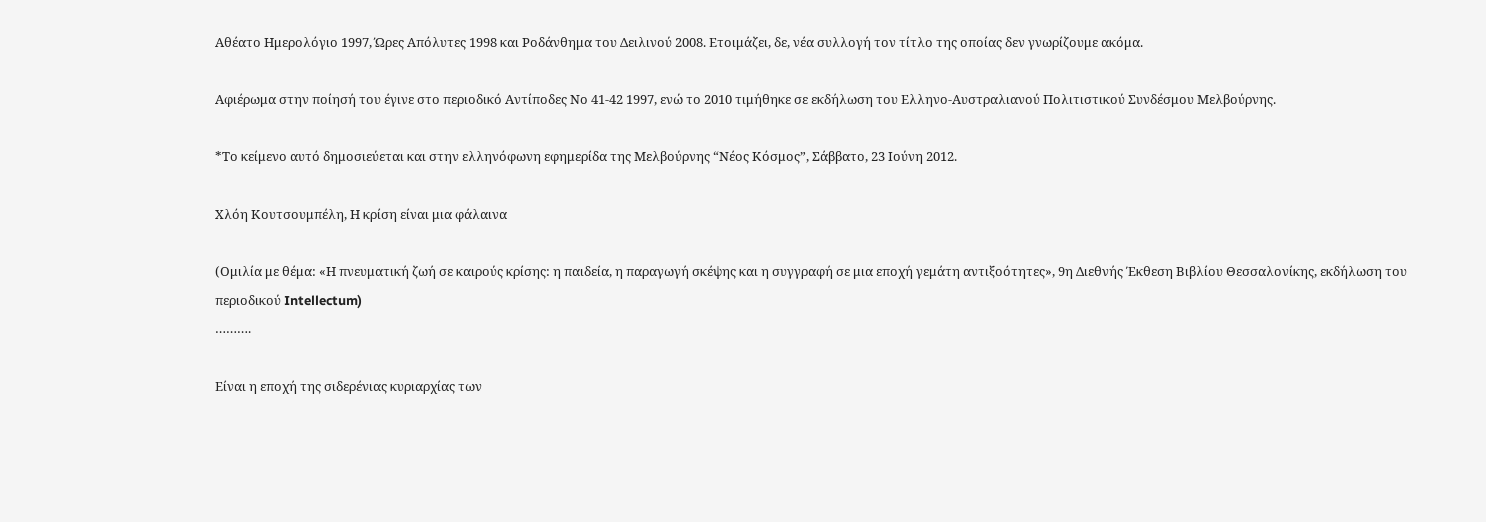Αθέατο Ημερολόγιο 1997, Ώρες Απόλυτες 1998 και Ροδάνθημα του Δειλινού 2008. Ετοιμάζει, δε, νέα συλλογή τον τίτλο της οποίας δεν γνωρίζουμε ακόμα.

Αφιέρωμα στην ποίησή του έγινε στο περιοδικό Αντίποδες Νο 41-42 1997, ενώ το 2010 τιμήθηκε σε εκδήλωση του Ελληνο-Αυστραλιανού Πολιτιστικού Συνδέσμου Μελβούρνης.

*Το κείμενο αυτό δημοσιεύεται και στην ελληνόφωνη εφημερίδα της Μελβούρνης “Νέος Κόσμος”, Σάββατο, 23 Ιούνη 2012.

Χλόη Κουτσουμπέλη, Η κρίση είναι μια φάλαινα

(Ομιλία με θέμα: «Η πνευματική ζωή σε καιρούς κρίσης: η παιδεία, η παραγωγή σκέψης και η συγγραφή σε μια εποχή γεμάτη αντιξοότητες», 9η Διεθνής Έκθεση Βιβλίου Θεσσαλονίκης, εκδήλωση του περιοδικού Intellectum)
……….

Είναι η εποχή της σιδερένιας κυριαρχίας των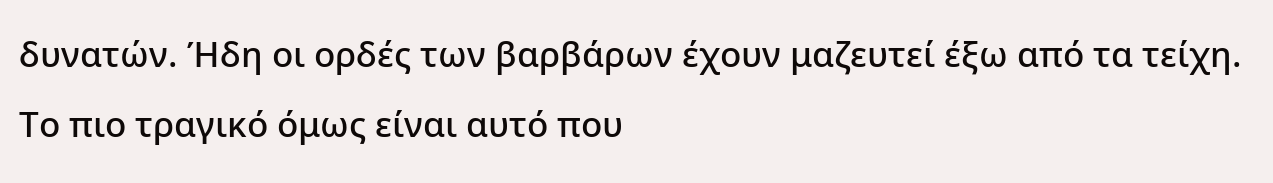δυνατών. Ήδη οι ορδές των βαρβάρων έχουν μαζευτεί έξω από τα τείχη. Το πιο τραγικό όμως είναι αυτό που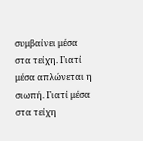συμβαίνει μέσα στα τείχη. Γιατί μέσα απλώνεται η σιωπή. Γιατί μέσα στα τείχη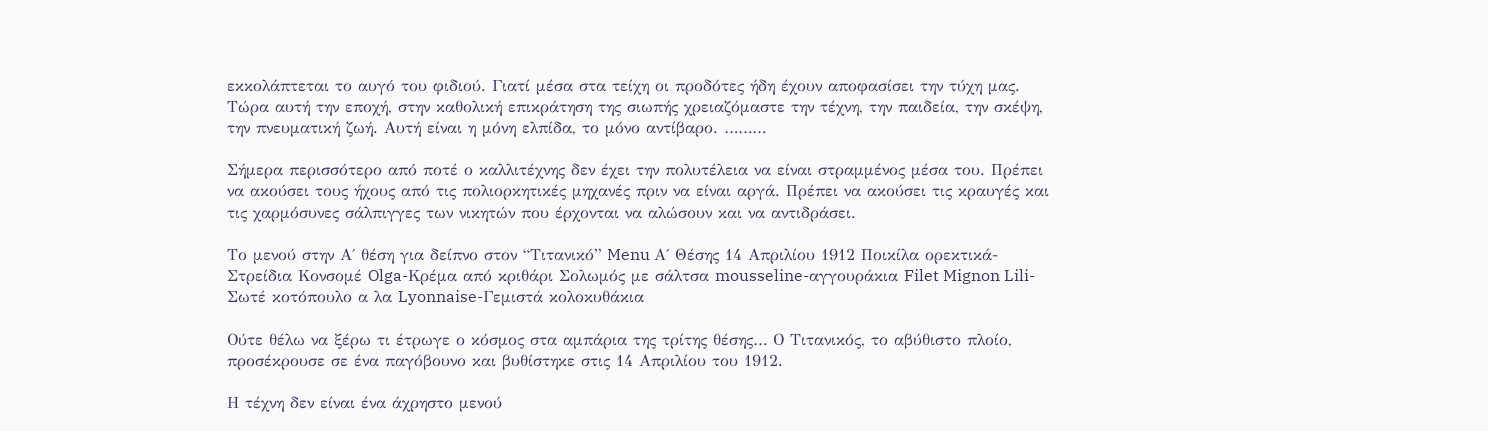εκκολάπτεται το αυγό του φιδιού. Γιατί μέσα στα τείχη οι προδότες ήδη έχουν αποφασίσει την τύχη μας. Τώρα αυτή την εποχή, στην καθολική επικράτηση της σιωπής χρειαζόμαστε την τέχνη, την παιδεία, την σκέψη, την πνευματική ζωή. Αυτή είναι η μόνη ελπίδα, το μόνο αντίβαρο. ………

Σήμερα περισσότερο από ποτέ ο καλλιτέχνης δεν έχει την πολυτέλεια να είναι στραμμένος μέσα του. Πρέπει να ακούσει τους ήχους από τις πολιορκητικές μηχανές πριν να είναι αργά. Πρέπει να ακούσει τις κραυγές και τις χαρμόσυνες σάλπιγγες των νικητών που έρχονται να αλώσουν και να αντιδράσει.

Το μενού στην Α΄ θέση για δείπνο στον “Τιτανικό” Menu Α΄ Θέσης 14 Απριλίου 1912 Ποικίλα ορεκτικά-Στρείδια Κονσομέ Olga-Κρέμα από κριθάρι Σολωμός με σάλτσα mousseline-αγγουράκια Filet Mignon Lili-Σωτέ κοτόπουλο α λα Lyonnaise-Γεμιστά κολοκυθάκια

Ούτε θέλω να ξέρω τι έτρωγε ο κόσμος στα αμπάρια της τρίτης θέσης… Ο Τιτανικός, το αβύθιστο πλοίο, προσέκρουσε σε ένα παγόβουνο και βυθίστηκε στις 14 Απριλίου του 1912.

Η τέχνη δεν είναι ένα άχρηστο μενού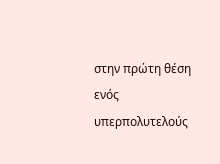στην πρώτη θέση ενός υπερπολυτελούς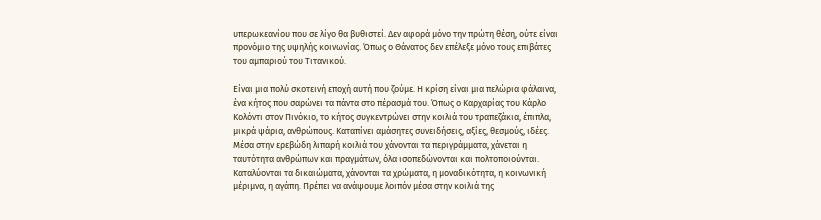υπερωκεανίου που σε λίγο θα βυθιστεί. Δεν αφορά μόνο την πρώτη θέση, ούτε είναι προνόμιο της υψηλής κοινωνίας. Όπως ο Θάνατος δεν επέλεξε μόνο τους επιβάτες του αμπαριού του Τιτανικού.

Είναι μια πολύ σκοτεινή εποχή αυτή που ζούμε. Η κρίση είναι μια πελώρια φάλαινα, ένα κήτος που σαρώνει τα πάντα στο πέρασμά του. Όπως ο Καρχαρίας του Κάρλο Κολόντι στον Πινόκιο, το κήτος συγκεντρώνει στην κοιλιά του τραπεζάκια, έπιπλα, μικρά ψάρια, ανθρώπους. Καταπίνει αμάσητες συνειδήσεις, αξίες, θεσμούς, ιδέες. Μέσα στην ερεβώδη λιπαρή κοιλιά του χάνονται τα περιγράμματα, χάνεται η ταυτότητα ανθρώπων και πραγμάτων, όλα ισοπεδώνονται και πολτοποιούνται. Καταλύονται τα δικαιώματα, χάνονται τα χρώματα, η μοναδικότητα, η κοινωνική μέριμνα, η αγάπη. Πρέπει να ανάψουμε λοιπόν μέσα στην κοιλιά της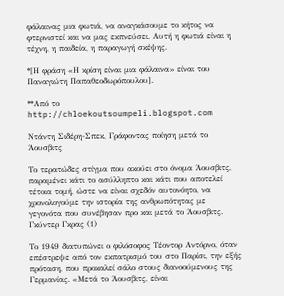φάλαινας μια φωτιά, να αναγκάσουμε το κήτος να φτερνιστεί και να μας εκπνεύσει. Αυτή η φωτιά είναι η τέχνη, η παιδεία, η παραγωγή σκέψης.

*[Η φράση «Η κρίση είναι μια φάλαινα» είναι του Παναγιώτη Παπαθεοδωρόπουλου].

**Από το http://chloekoutsoumpeli.blogspot.com

Ντάντη Σιδέρη-Σπεκ, Γράφοντας ποίηση μετά το Άουσβιτς

Το τερατώδες στίγμα που ακούει στο όνομα Άουσβιτς, παραμένει κάτι το ασύλληπτο και κάτι που αποτελεί τέτοια τομή, ώστε να είναι σχεδόν αυτονόητο, να χρονολογούμε την ιστορία της ανθρωπότητας με γεγονότα που συνέβησαν προ και μετά το Άουσβιτς.
Γκύντερ Γκρας (1)

Το 1949 διατυπώνει ο φιλόσοφος Τέοντορ Αντόρνο, όταν επέστρεψε από τον εκπατρισμό του στο Παρίσι, την εξής πρόταση, που προκαλεί σάλο στους διανοούμενους της Γερμανίας. «Μετά το Άουσβιτς, είναι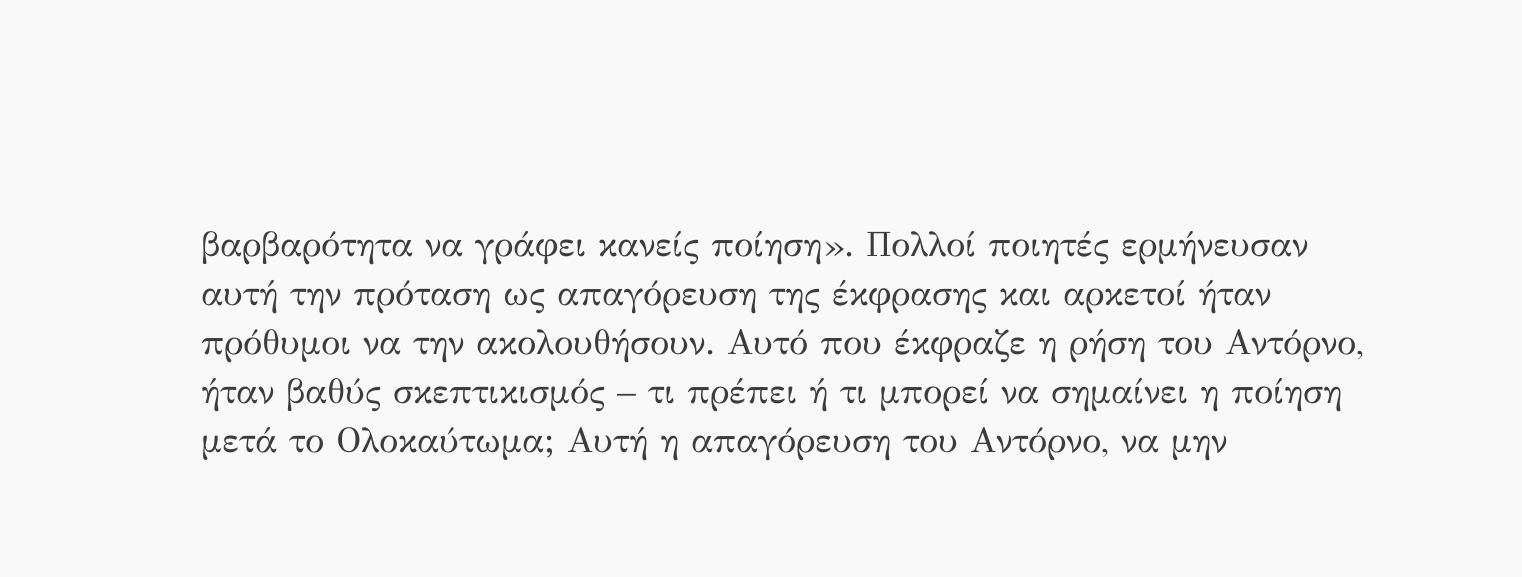βαρβαρότητα να γράφει κανείς ποίηση». Πολλοί ποιητές ερμήνευσαν αυτή την πρόταση ως απαγόρευση της έκφρασης και αρκετοί ήταν πρόθυμοι να την ακολουθήσουν. Αυτό που έκφραζε η ρήση του Αντόρνο, ήταν βαθύς σκεπτικισμός – τι πρέπει ή τι μπορεί να σημαίνει η ποίηση μετά το Ολοκαύτωμα; Αυτή η απαγόρευση του Αντόρνο, να μην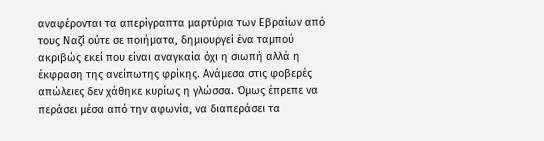αναφέρονται τα απερίγραπτα μαρτύρια των Εβραίων από τους Ναζί ούτε σε ποιήματα, δημιουργεί ένα ταμπού ακριβώς εκεί που είναι αναγκαία όχι η σιωπή αλλά η έκφραση της ανείπωτης φρίκης. Ανάμεσα στις φοβερές απώλειες δεν χάθηκε κυρίως η γλώσσα. Όμως έπρεπε να περάσει μέσα από την αφωνία, να διαπεράσει τα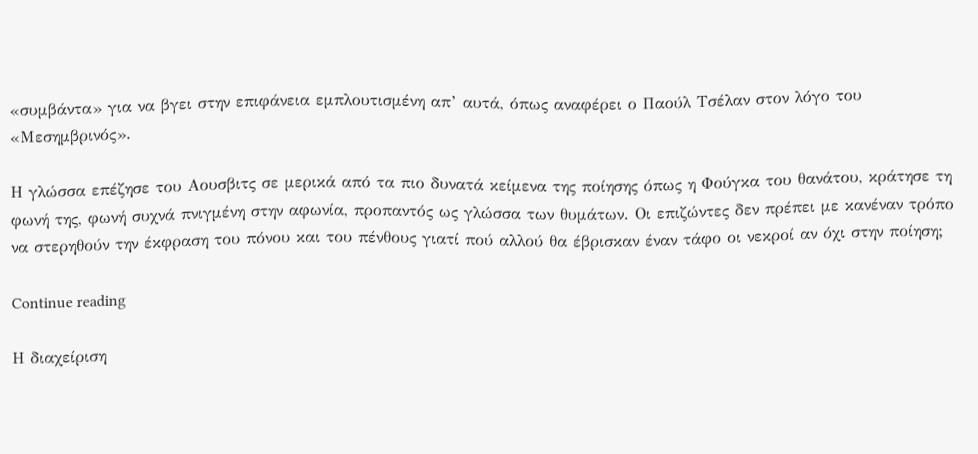«συμβάντα» για να βγει στην επιφάνεια εμπλουτισμένη απ’ αυτά, όπως αναφέρει ο Παούλ Τσέλαν στον λόγο του «Μεσημβρινός».

Η γλώσσα επέζησε του Αουσβιτς σε μερικά από τα πιο δυνατά κείμενα της ποίησης όπως η Φούγκα του θανάτου, κράτησε τη φωνή της, φωνή συχνά πνιγμένη στην αφωνία, προπαντός ως γλώσσα των θυμάτων. Οι επιζώντες δεν πρέπει με κανέναν τρόπο να στερηθούν την έκφραση του πόνου και του πένθους γιατί πού αλλού θα έβρισκαν έναν τάφο οι νεκροί αν όχι στην ποίηση;

Continue reading

Η διαχείριση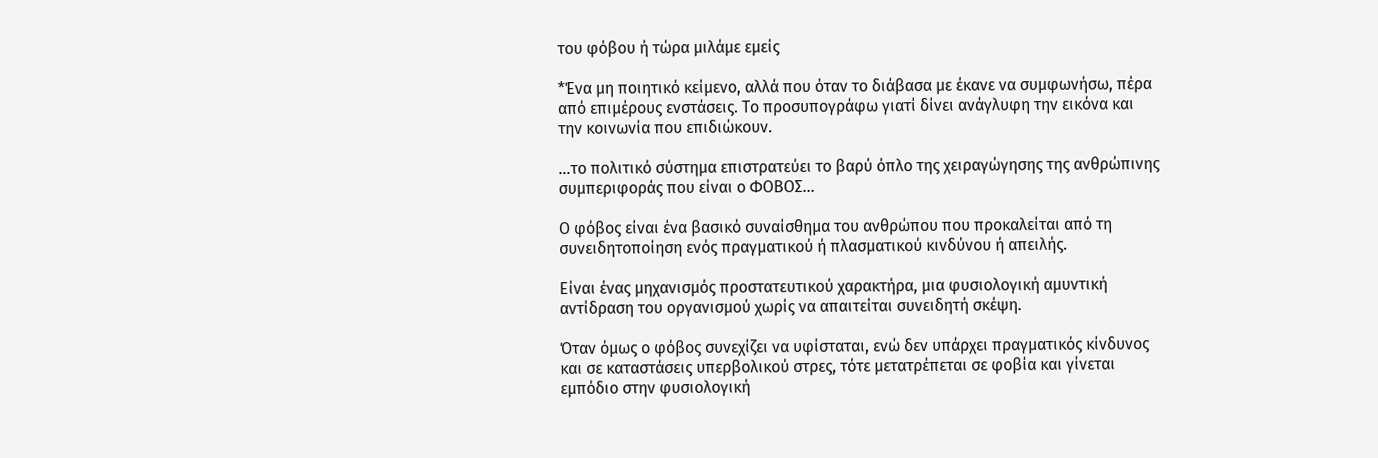του φόβου ή τώρα μιλάμε εμείς

*Ένα μη ποιητικό κείμενο, αλλά που όταν το διάβασα με έκανε να συμφωνήσω, πέρα από επιμέρους ενστάσεις. Το προσυπογράφω γιατί δίνει ανάγλυφη την εικόνα και την κοινωνία που επιδιώκουν.

…το πολιτικό σύστημα επιστρατεύει το βαρύ όπλο της χειραγώγησης της ανθρώπινης συμπεριφοράς που είναι ο ΦΟΒΟΣ…

Ο φόβος είναι ένα βασικό συναίσθημα του ανθρώπου που προκαλείται από τη συνειδητοποίηση ενός πραγματικού ή πλασματικού κινδύνου ή απειλής.

Είναι ένας μηχανισμός προστατευτικού χαρακτήρα, μια φυσιολογική αμυντική αντίδραση του οργανισμού χωρίς να απαιτείται συνειδητή σκέψη.

Όταν όμως ο φόβος συνεχίζει να υφίσταται, ενώ δεν υπάρχει πραγματικός κίνδυνος και σε καταστάσεις υπερβολικού στρες, τότε μετατρέπεται σε φοβία και γίνεται εμπόδιο στην φυσιολογική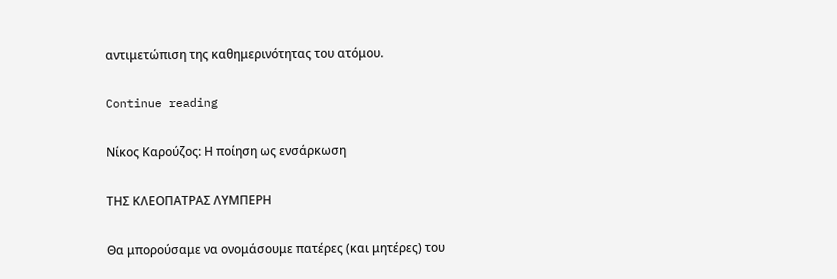αντιμετώπιση της καθημερινότητας του ατόμου.

Continue reading

Νίκος Καρούζος: Η ποίηση ως ενσάρκωση

ΤΗΣ ΚΛΕΟΠΑΤΡΑΣ ΛΥΜΠΕΡΗ

Θα μπορούσαμε να ονομάσουμε πατέρες (και μητέρες) του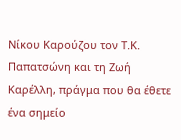Νίκου Καρούζου τον Τ.Κ. Παπατσώνη και τη Ζωή Καρέλλη, πράγμα που θα έθετε ένα σημείο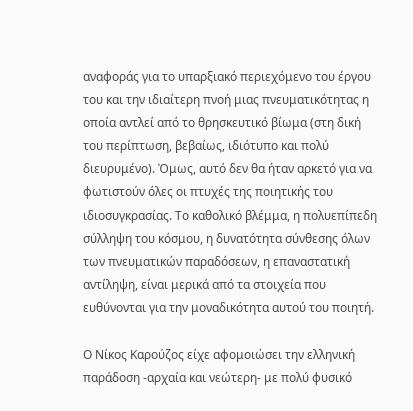αναφοράς για το υπαρξιακό περιεχόμενο του έργου του και την ιδιαίτερη πνοή μιας πνευματικότητας η οποία αντλεί από το θρησκευτικό βίωμα (στη δική του περίπτωση, βεβαίως, ιδιότυπο και πολύ διευρυμένο). Όμως, αυτό δεν θα ήταν αρκετό για να φωτιστούν όλες οι πτυχές της ποιητικής του ιδιοσυγκρασίας. Το καθολικό βλέμμα, η πολυεπίπεδη σύλληψη του κόσμου, η δυνατότητα σύνθεσης όλων των πνευματικών παραδόσεων, η επαναστατική αντίληψη, είναι μερικά από τα στοιχεία που ευθύνονται για την μοναδικότητα αυτού του ποιητή.

Ο Νίκος Καρούζος είχε αφομοιώσει την ελληνική παράδοση -αρχαία και νεώτερη- με πολύ φυσικό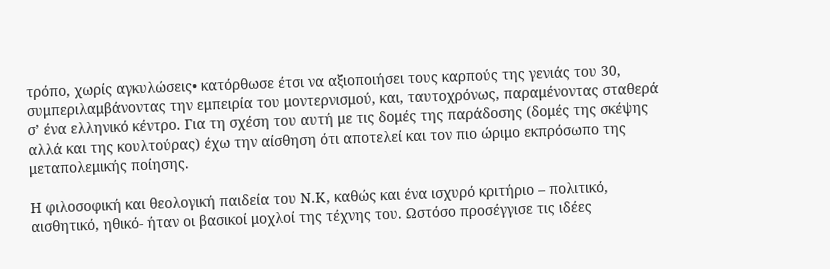τρόπο, χωρίς αγκυλώσεις• κατόρθωσε έτσι να αξιοποιήσει τους καρπούς της γενιάς του 30, συμπεριλαμβάνοντας την εμπειρία του μοντερνισμού, και, ταυτοχρόνως, παραμένοντας σταθερά σ’ ένα ελληνικό κέντρο. Για τη σχέση του αυτή με τις δομές της παράδοσης (δομές της σκέψης αλλά και της κουλτούρας) έχω την αίσθηση ότι αποτελεί και τον πιο ώριμο εκπρόσωπο της μεταπολεμικής ποίησης.

Η φιλοσοφική και θεολογική παιδεία του Ν.Κ, καθώς και ένα ισχυρό κριτήριο – πολιτικό, αισθητικό, ηθικό- ήταν οι βασικοί μοχλοί της τέχνης του. Ωστόσο προσέγγισε τις ιδέες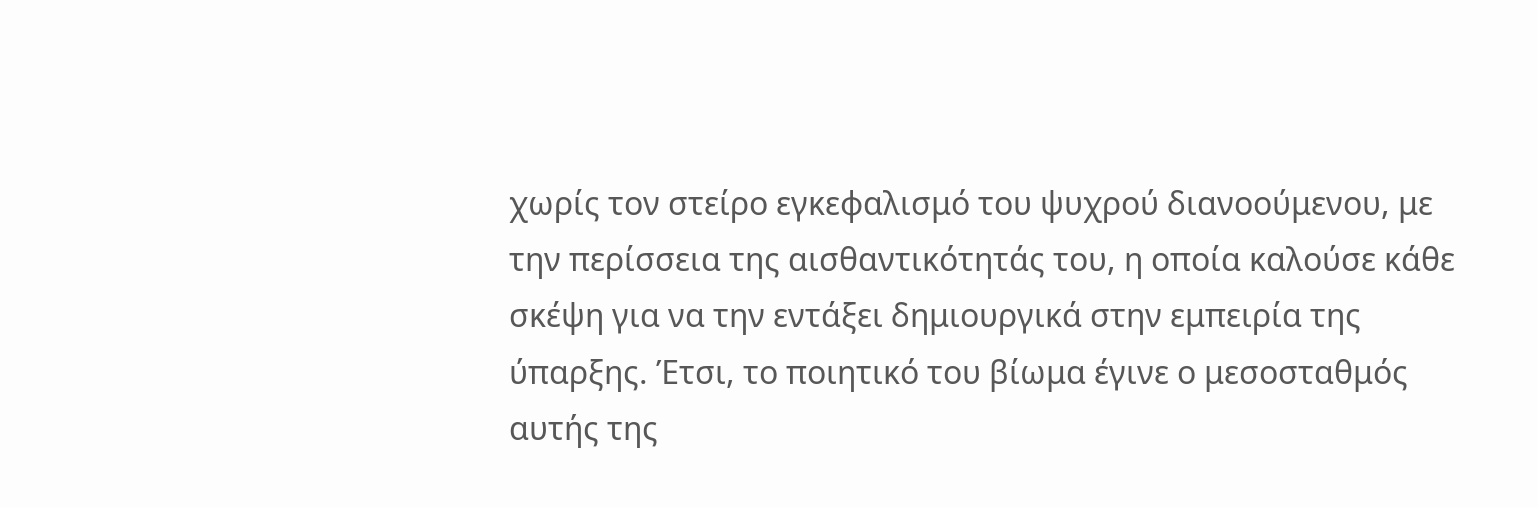χωρίς τον στείρο εγκεφαλισμό του ψυχρού διανοούμενου, με την περίσσεια της αισθαντικότητάς του, η οποία καλούσε κάθε σκέψη για να την εντάξει δημιουργικά στην εμπειρία της ύπαρξης. Έτσι, το ποιητικό του βίωμα έγινε ο μεσοσταθμός αυτής της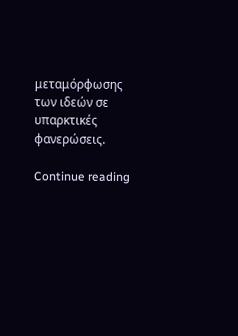μεταμόρφωσης των ιδεών σε υπαρκτικές φανερώσεις.

Continue reading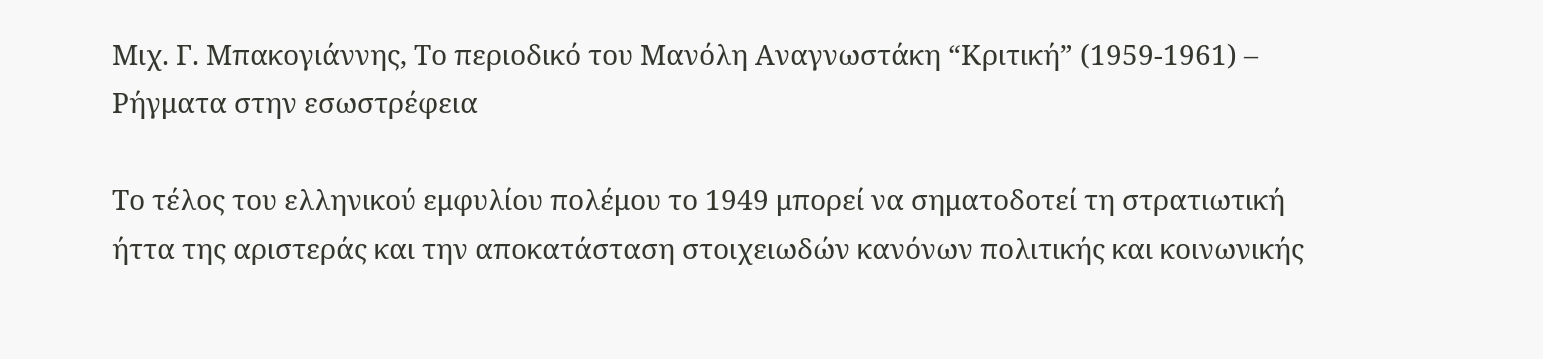Μιχ. Γ. Μπακογιάννης, Το περιοδικό του Μανόλη Αναγνωστάκη “Κριτική” (1959-1961) – Ρήγματα στην εσωστρέφεια

Το τέλος του ελληνικού εμφυλίου πολέμου το 1949 μπορεί να σηματοδοτεί τη στρατιωτική ήττα της αριστεράς και την αποκατάσταση στοιχειωδών κανόνων πολιτικής και κοινωνικής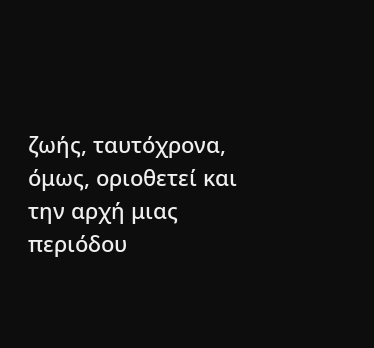ζωής, ταυτόχρονα, όμως, οριοθετεί και την αρχή μιας περιόδου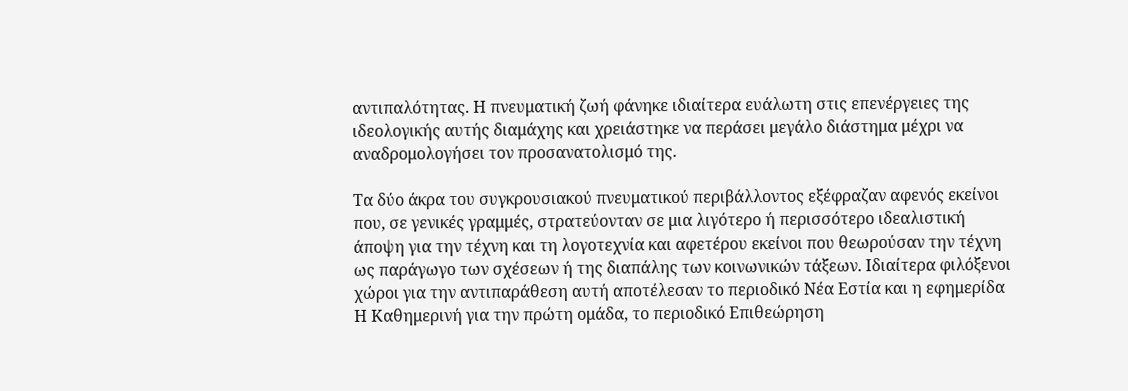αντιπαλότητας. Η πνευματική ζωή φάνηκε ιδιαίτερα ευάλωτη στις επενέργειες της ιδεολογικής αυτής διαμάχης και χρειάστηκε να περάσει μεγάλο διάστημα μέχρι να αναδρομολογήσει τον προσανατολισμό της.

Τα δύο άκρα του συγκρουσιακού πνευματικού περιβάλλοντος εξέφραζαν αφενός εκείνοι που, σε γενικές γραμμές, στρατεύονταν σε μια λιγότερο ή περισσότερο ιδεαλιστική άποψη για την τέχνη και τη λογοτεχνία και αφετέρου εκείνοι που θεωρούσαν την τέχνη ως παράγωγο των σχέσεων ή της διαπάλης των κοινωνικών τάξεων. Ιδιαίτερα φιλόξενοι χώροι για την αντιπαράθεση αυτή αποτέλεσαν το περιοδικό Νέα Εστία και η εφημερίδα Η Καθημερινή για την πρώτη ομάδα, το περιοδικό Επιθεώρηση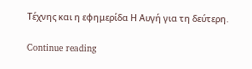Τέχνης και η εφημερίδα Η Αυγή για τη δεύτερη.

Continue reading